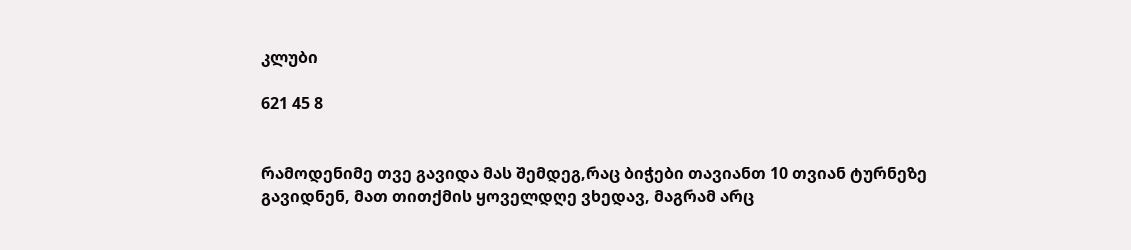კლუბი

621 45 8


რამოდენიმე თვე გავიდა მას შემდეგ,რაც ბიჭები თავიანთ 10 თვიან ტურნეზე გავიდნენ, მათ თითქმის ყოველდღე ვხედავ, მაგრამ არც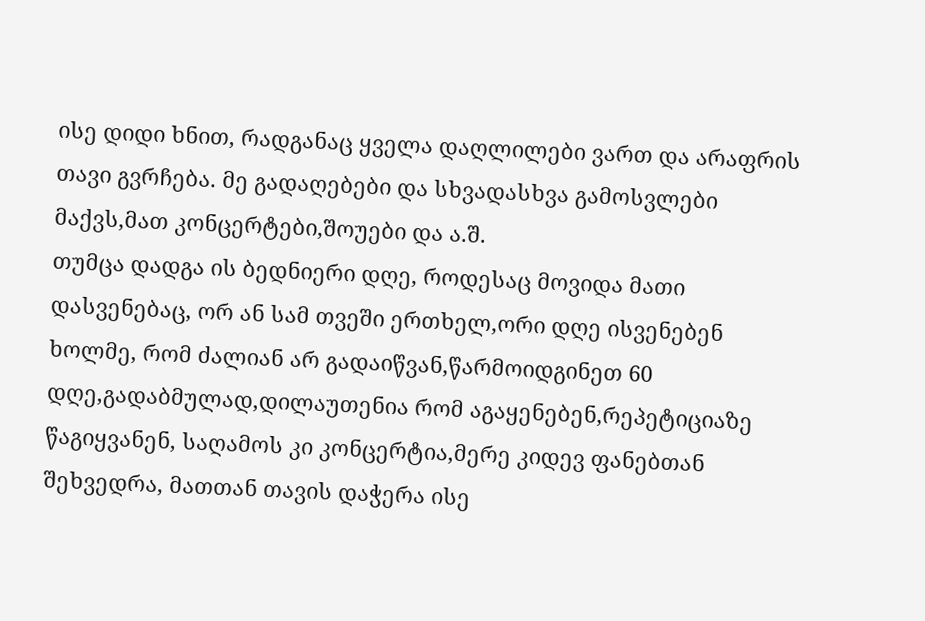ისე დიდი ხნით, რადგანაც ყველა დაღლილები ვართ და არაფრის თავი გვრჩება. მე გადაღებები და სხვადასხვა გამოსვლები მაქვს,მათ კონცერტები,შოუები და ა.შ.
თუმცა დადგა ის ბედნიერი დღე, როდესაც მოვიდა მათი დასვენებაც, ორ ან სამ თვეში ერთხელ,ორი დღე ისვენებენ ხოლმე, რომ ძალიან არ გადაიწვან,წარმოიდგინეთ 60 დღე,გადაბმულად,დილაუთენია რომ აგაყენებენ,რეპეტიციაზე წაგიყვანენ, საღამოს კი კონცერტია,მერე კიდევ ფანებთან შეხვედრა, მათთან თავის დაჭერა ისე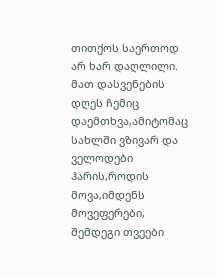თითქოს საერთოდ არ ხარ დაღლილი. მათ დასვენების დღეს ჩემიც დაემთხვა,ამიტომაც სახლში ვზივარ და ველოდები ჰარის,როდის მოვა,იმდენს მოვეფერები, შემდეგი თვეები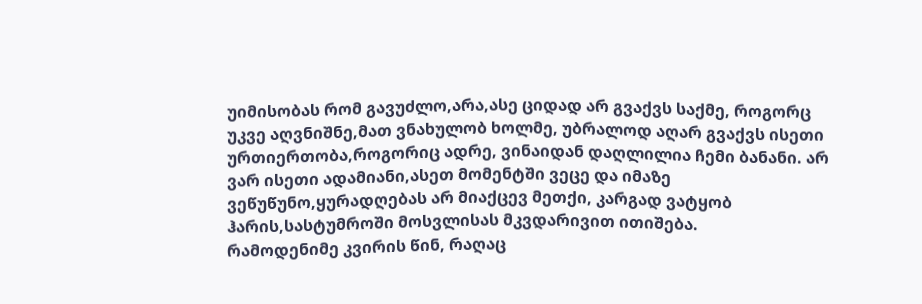უიმისობას რომ გავუძლო,არა,ასე ციდად არ გვაქვს საქმე, როგორც უკვე აღვნიშნე,მათ ვნახულობ ხოლმე, უბრალოდ აღარ გვაქვს ისეთი ურთიერთობა,როგორიც ადრე, ვინაიდან დაღლილია ჩემი ბანანი. არ ვარ ისეთი ადამიანი,ასეთ მომენტში ვეცე და იმაზე ვეწუწუნო,ყურადღებას არ მიაქცევ მეთქი, კარგად ვატყობ ჰარის,სასტუმროში მოსვლისას მკვდარივით ითიშება.
რამოდენიმე კვირის წინ, რაღაც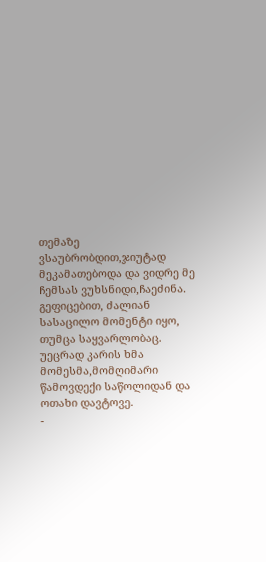თემაზე ვსაუბრობდით,ჯიუტად მეკამათებოდა და ვიდრე მე ჩემსას ვუხსნიდი,ჩაეძინა. გეფიცებით, ძალიან სასაცილო მომენტი იყო, თუმცა საყვარლობაც.
უეცრად კარის ხმა მომესმა,მომღიმარი წამოვდექი საწოლიდან და ოთახი დავტოვე.
-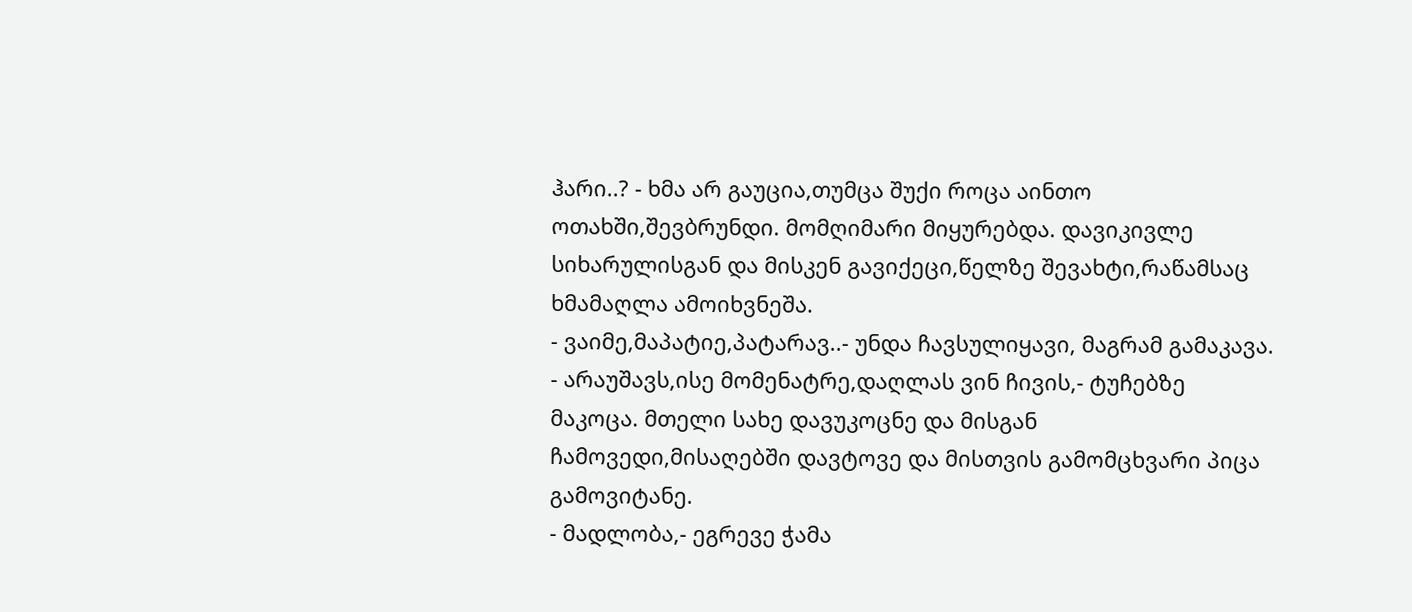ჰარი..? - ხმა არ გაუცია,თუმცა შუქი როცა აინთო ოთახში,შევბრუნდი. მომღიმარი მიყურებდა. დავიკივლე სიხარულისგან და მისკენ გავიქეცი,წელზე შევახტი,რაწამსაც ხმამაღლა ამოიხვნეშა.
- ვაიმე,მაპატიე,პატარავ..- უნდა ჩავსულიყავი, მაგრამ გამაკავა.
- არაუშავს,ისე მომენატრე,დაღლას ვინ ჩივის,- ტუჩებზე მაკოცა. მთელი სახე დავუკოცნე და მისგან ჩამოვედი,მისაღებში დავტოვე და მისთვის გამომცხვარი პიცა გამოვიტანე.
- მადლობა,- ეგრევე ჭამა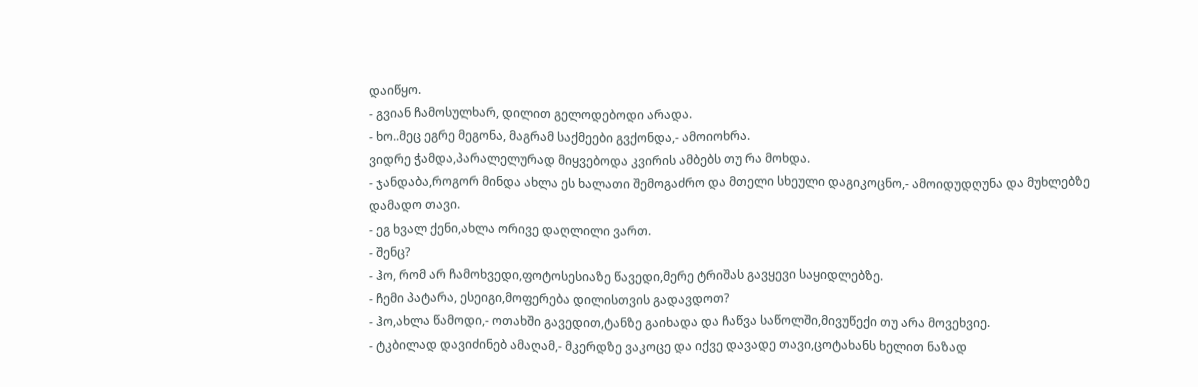დაიწყო.
- გვიან ჩამოსულხარ, დილით გელოდებოდი არადა.
- ხო..მეც ეგრე მეგონა, მაგრამ საქმეები გვქონდა,- ამოიოხრა.
ვიდრე ჭამდა,პარალელურად მიყვებოდა კვირის ამბებს თუ რა მოხდა.
- ჯანდაბა,როგორ მინდა ახლა ეს ხალათი შემოგაძრო და მთელი სხეული დაგიკოცნო,- ამოიდუდღუნა და მუხლებზე დამადო თავი.
- ეგ ხვალ ქენი,ახლა ორივე დაღლილი ვართ.
- შენც?
- ჰო, რომ არ ჩამოხვედი,ფოტოსესიაზე წავედი,მერე ტრიშას გავყევი საყიდლებზე.
- ჩემი პატარა, ესეიგი,მოფერება დილისთვის გადავდოთ?
- ჰო,ახლა წამოდი,- ოთახში გავედით,ტანზე გაიხადა და ჩაწვა საწოლში,მივუწექი თუ არა მოვეხვიე.
- ტკბილად დავიძინებ ამაღამ,- მკერდზე ვაკოცე და იქვე დავადე თავი,ცოტახანს ხელით ნაზად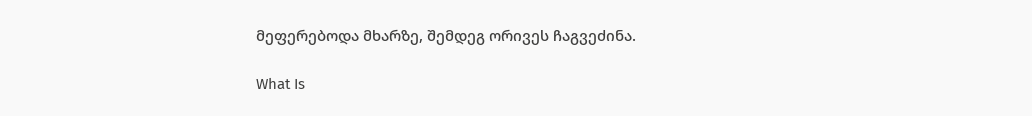მეფერებოდა მხარზე, შემდეგ ორივეს ჩაგვეძინა.

What Is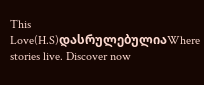This Love(H.S)დასრულებულიაWhere stories live. Discover now